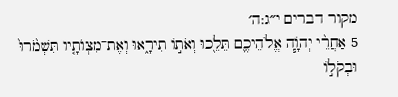מקור דברים י״ג:ה׳
5 אַחֲרֵ֨י יְהֹוָ֧ה אֱלֹהֵיכֶ֛ם תֵּלֵ֖כוּ וְאֹת֣וֹ תִירָ֑אוּ וְאֶת־מִצְוֺתָ֤יו תִּשְׁמֹ֙רוּ֙ וּבְקֹל֣וֹ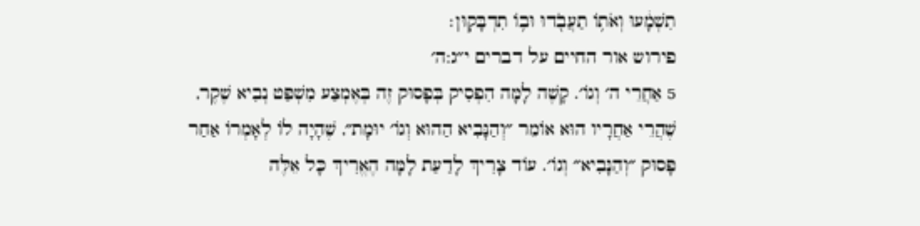תִשְׁמָ֔עוּ וְאֹת֥וֹ תַעֲבֹ֖דוּ וּב֥וֹ תִדְבָּקֽוּן׃
פירוש אור החיים על דברים י״ג:ה׳
5 אַחֲרֵי ה׳ וְגוֹ׳. קָשֶׁה לָמָּה הִפְסִיק בְּפָסוּק זֶה בְּאֶמְצַע מִשְׁפַּט נְבִיא שֶׁקֶר, שֶׁהֲרֵי אַחֲרָיו הוּא אוֹמֵר ״וְהַנָּבִיא הַהוּא וְגוֹ׳ יוּמָת״, שֶׁהָיָה לוֹ לְאָמְרוֹ אַחַר פָּסוּק ״וְהַנָּבִיא״ וְגוֹ׳. עוֹד צָרִיךְ לָדַעַת לָמָּה הֶאֱרִיךְ כָּל אֵלֶּה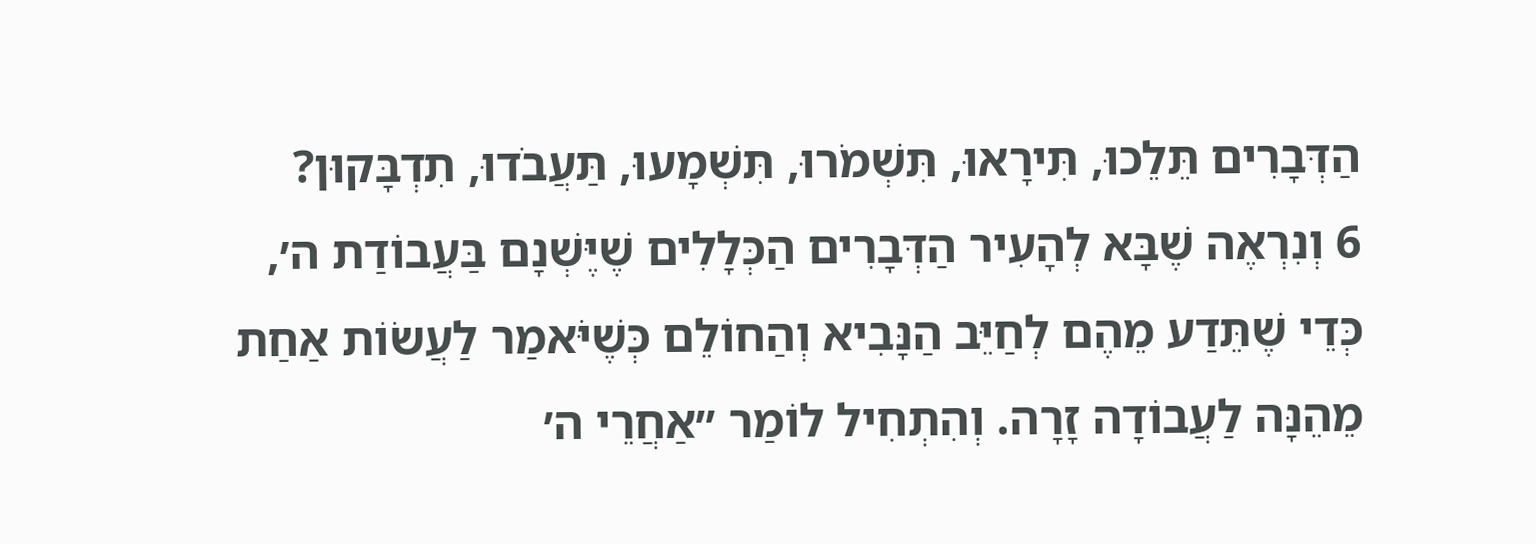הַדְּבָרִים תֵּלֵכוּ, תִּירָאוּ, תִּשְׁמֹרוּ, תִּשְׁמָעוּ, תַּעֲבֹדוּ, תִדְבָּקוּן?
6 וְנִרְאֶה שֶׁבָּא לְהָעִיר הַדְּבָרִים הַכְּלָלִים שֶׁיֶּשְׁנָם בַּעֲבוֹדַת ה׳, כְּדֵי שֶׁתֵּדַע מֵהֶם לְחַיֵּב הַנָּבִיא וְהַחוֹלֵם כְּשֶׁיֹּאמַר לַעֲשׂוֹת אַחַת מֵהֵנָּה לַעֲבוֹדָה זָרָה. וְהִתְחִיל לוֹמַר ״אַחֲרֵי ה׳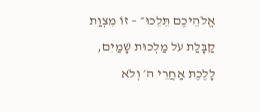אֱלֹהֵיכֶם תֵּלֵכוּ״ – זוֹ מִצְוַת קַבָּלַת עֹל מַלְכוּת שָׁמַיִם, לָלֶכֶת אַחֲרֵי ה׳ וְלֹא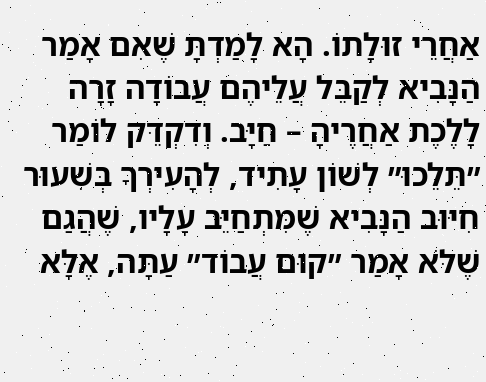אַחֲרֵי זוּלָתוֹ. הָא לָמַדְתָּ שֶׁאִם אָמַר הַנָּבִיא לְקַבֵּל עֲלֵיהֶם עֲבוֹדָה זָרָה לָלֶכֶת אַחֲרֶיהָ – חַיָּב. וְדִקְדֵּק לוֹמַר ״תֵּלֵכוּ״ לְשׁוֹן עָתִיד, לְהָעִירְךָ בְּשִׁעוּר חִיּוּב הַנָּבִיא שֶׁמִּתְחַיֵּב עָלָיו, שֶׁהֲגַם שֶׁלֹּא אָמַר ״קוּם עֲבוֹד״ עַתָּה, אֶלָּא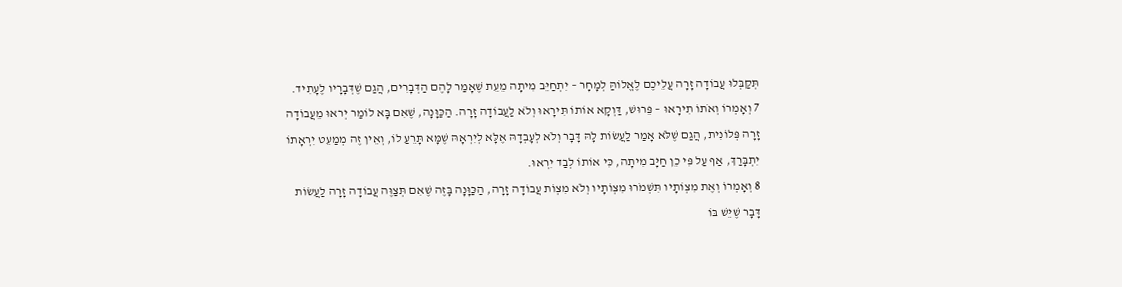תְּקַבְּלוּ עֲבוֹדָה זָרָה עֲלֵיכֶם לֶאֱלוֹהַּ לְמָחָר – יִתְחַיֵּב מִיתָה מֵעֵת שֶׁאָמַר לָהֶם הַדְּבָרִים, הֲגַם שֶׁדְּבָרָיו לֶעָתִיד.
7 וְאָמְרוֹ וְאֹתוֹ תִירָאוּ – פֵּרוּשׁ, דַּוְקָא אוֹתוֹ תִּירָאוּ וְלֹא לַעֲבוֹדָה זָרָה. הַכַּוָּנָה, שֶׁאִם בָּא לוֹמַר יְראוּ מֵעֲבוֹדָה זָרָה פְּלוֹנִית, הֲגַם שֶׁלֹּא אָמַר לַעֲשׂוֹת לָהּ דָּבָר וְלֹא לְעָבְדָהּ אֶלָּא לְיִרְאָהּ שֶׁמָּא תָּרֵעַ לוֹ, וְאֵין זֶה מְמַעֵט יִרְאָתוֹ יִתְבָּרַךְ, אַף עַל פִּי כֵן חַיָּב מִיתָה, כִּי אוֹתוֹ לְבַד יִרְאוּ.
8 וְאָמְרוֹ וְאֶת מִצְוֹתָיו תִּשְׁמֹרוּ מִצְוֹתָיו וְלֹא מִצְוֹת עֲבוֹדָה זָרָה, הַכַּוָּנָה בָּזֶה שֶׁאִם תְּצַוֶּה עֲבוֹדָה זָרָה לַעֲשׂוֹת דָּבָר שֶׁיֵּשׁ בּוֹ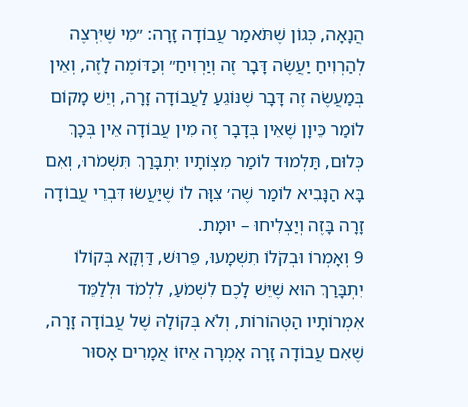הֲנָאָה, כְּגוֹן שֶׁתֹּאמַר עֲבוֹדָה זָרָה: ״מִי שֶׁיִּרְצֶה לְהַרְוִיחַ יַעֲשֶׂה דָּבָר זֶה וְיַרְוִיחַ״ וְכַדּוֹמֶה לָזֶה, וְאֵין בְּמַעֲשֶׂה זֶה דָּבָר שֶׁנּוֹגֵעַ לַעֲבוֹדָה זָרָה, וְיֵשׁ מָקוֹם לוֹמַר כֵּיוָן שֶׁאֵין בְּדָבָר זֶה מִין עֲבוֹדָה אֵין בְּכָךְ כְּלוּם, תַּלְמוּד לוֹמַר מִצְוֹתָיו יִתְבָּרַךְ תִּשְׁמֹרוּ, וְאִם בָּא הַנָּבִיא לוֹמַר שֶׁה׳ צִוָּה לוֹ שֶׁיַּעֲשׂוּ דִּבְרֵי עֲבוֹדָה זָרָה בָּזֶה וְיַצְלִיחוּ – יוּמָת.
9 וְאָמְרוֹ וּבְקֹלוֹ תִשְׁמָעוּ, פֵּרוּשׁ, דַּוְקָא בְּקוֹלוֹ יִתְבָּרַךְ הוּא שֶׁיֵּשׁ לָכֶם לִשְׁמֹעַ, לִלְמֹד וּלְלַמֵּד אִמְרוֹתָיו הַטְּהוֹרוֹת, וְלֹא בְּקוֹלָהּ שֶׁל עֲבוֹדָה זָרָה, שֶׁאִם עֲבוֹדָה זָרָה אָמְרָה אֵיזוֹ אֲמָרִים אָסוּר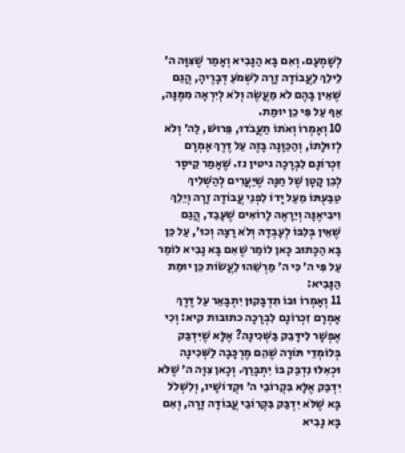לְשָׁמְעָם. וְאִם בָּא הַנָּבִיא וְאָמַר שֶׁצִּוָּה ה׳ לֵילֵךְ לַעֲבוֹדָה זָרָה לִשְׁמֹעַ דְּבָרֶיהָ, הֲגַם שֶׁאֵין בָּהֶם לֹא מַעֲשֶׂה וְלֹא לְיִרְאָה מִמֶּנָּה, אַף עַל פִּי כֵן יוּמַת.
10 וְאָמְרוֹ וְאֹתוֹ תַעֲבֹדוּ, פֵּרוּשׁ, לַה׳ וְלֹא לְזוּלָתוֹ, וְהַכַּוָּנָה בָּזֶה עַל דֶּרֶךְ אָמְרָם זִכְרוֹנָם לִבְרָכָה גיטין נז. שֶׁאָמַר קֵיסָר לְבֵן קָטָן שֶׁל חַנָּה שֶׁיַּעֲרִים לְהַשְׁלִיךְ טַבַּעְתּוֹ מֵעַל יָדוֹ לִפְנֵי עֲבוֹדָה זָרָה וְיֵלֵךְ וִיבִיאֶנָּה וְיֵרָאֶה לָרוֹאִים שֶׁעָבַד, הֲגַם שֶׁאֵין בְּלִבּוֹ לְעָבְדָהּ וְלֹא רָצָה וְכוּ׳, עַל כֵּן בָּא הַכָּתוּב כָּאן לוֹמַר שֶׁאִם בָּא נָבִיא לוֹמַר עַל פִּי ה׳ כִּי ה׳ מַרְשֵׁהוּ לַעֲשׂוֹת כֵּן יוּמַת הַנָּבִיא:
11 וְאָמְרוֹ וּבוֹ תִדְבָּקוּן יִתְבָּאֵר עַל דֶּרֶךְ אָמְרָם זִכְרוֹנָם לִבְרָכָה כתובות קיא: וְכִי אֶפְשָׁר לִידָּבֵק בַּשְּׁכִינָה? אֶלָּא שֶׁיִּדְבַּק בְּלוֹמְדֵי תּוֹרָה שֶׁהֵם מֶרְכָּבָה לַשְּׁכִינָה וּכְאִלּוּ נִדְבַּק בּוֹ יִתְבָּרַךְ. וְכָאן צִוָּה ה׳ שֶׁלֹּא יִדְבַּק אֶלָּא בִּקְרוֹבֵי ה׳ וּקְדוֹשָׁיו, וְלִשְׁלֹל בָּא שֶׁלֹּא יִדְבַּק בִּקְרוֹבֵי עֲבוֹדָה זָרָה, וְאִם בָּא נָבִיא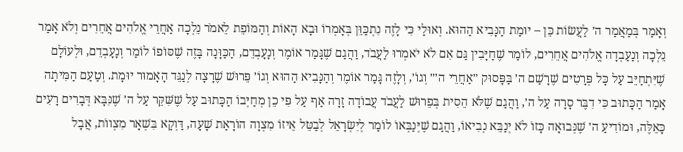וְאָמַר בְּמַאֲמַר ה׳ לַעֲשׂוֹת כֵּן – יוּמַת הַנָּבִיא הַהוּא. וְאוּלַי כִּי לָזֶה נִתְכַּוֵּן בְּאָמְרוֹ וּבָא הָאוֹת וְהַמּוֹפֵת לֵאמֹר נֵלְכָה אַחֲרֵי אֱלֹהִים אֲחֵרִים וְלֹא אָמַר נֵלְכָה וְנַעַבְדָה אֱלֹהִים אֲחֵרִים, לוֹמַר שֶׁחַיָּבִין גַּם אִם לֹא יֹאמְרוּ לַעֲבֹד, וַהֲגַם שֶׁגָּמַר אוֹמֶר וְנָעָבְדֵם, הַכַּוָּנָה בָּזֶה שֶׁסּוֹפוֹ לוֹמַר וְנָעָבְדֵם, וּלְעוֹלָם שֶׁיִּתְחַיֵּב עַל כָּל פְּרָטִים שֶׁרָשַׁם ה׳ בַּפָּסוּק ״אַחֲרֵי ה׳״ וְגוֹ׳, וְלָזֶה גָּמַר אוֹמֶר וְהַנָּבִיא הַהוּא וְגוֹ׳ פֵּרוּשׁ שֶׁרָצָה לְנַגֵּד הָאָמוּר יוּמָת. וְטַעַם הַמִּיתָה אָמַר הַכָּתוּב כִּי דִבֶּר סָרָה עַל ה׳, וַהֲגַם שֶׁלֹּא הֵסִית בְּפֵרוּשׁ לַעֲבֹד עֲבוֹדָה זָרָה אַף עַל פִּי כֵן מְחַיְּבוֹ הַכָּתוּב עַל שֶׁשִּׁקֵּר עַל ה׳ שֶׁנִּבָּא דְּבָרִים רָעִים כָּאֵלֶּה, וּמוֹדִיעַ ה׳ שֶׁנְּבוּאָה כָּזוֹ לֹא יְנַבֵּא נְבִיאוֹ, וַהֲגַם שֶׁיְּנַבְּאוֹ לוֹמַר לְיִשְׂרָאֵל לְבַטֵּל אֵיזוֹ מִצְוָה הוֹרָאַת שָׁעָה, דַּוְקָא בִּשְׁאָר מִצְווֹת, אֲבָל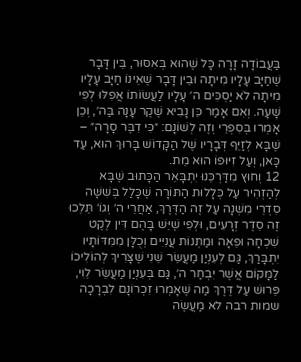בַּעֲבוֹדָה זָרָה כָּל שֶׁהוּא בְּאִסּוּר, בֵּין דָּבָר שֶׁחַיָּב עָלָיו מִיתָה וּבֵין דָּבָר שֶׁאֵינוֹ חַיָּב עָלָיו מִיתָה לֹא יַסְכִּים ה׳ עָלָיו לַעֲשׂוֹתוֹ אֲפִלּוּ לְפִי שָׁעָה. וְאִם אָמַר כֵּן נָבִיא שֶׁקֶר עָנָה בַּה׳, וְכֵן אָמְרוּ בְּסִפְרֵי וְזֶה לְשׁוֹנָם: ״כִּי דִבֶּר סָרָה״ – שֶׁבָּא לְזַיֵּף דְּבָרָיו שֶׁל הַקָּדוֹשׁ בָּרוּךְ הוּא, עַד כָּאן, וְעַל זִיּוּפוֹ הוּא מֵת.
12 וְחוּץ מִדַּרְכֵּנוּ יִתְבָּאֵר הַכָּתוּב שֶׁבָּא לְהַזְהִיר עַל כְּלָלוּת הַתּוֹרָה שֶׁכָּלַל בְּשִׁשָּׁה סִדְרֵי מִשְׁנָה עַל זֶה הַדֶּרֶךְ, אַחֲרֵי ה׳ וְגוֹ׳ תֵּלֵכוּ זֶה סֵדֶר זְרָעִים, וּלְפִי שֶׁיֵּשׁ בָּהֶם דִּין לֶקֶט שִׁכְחָה וּפֵאָה וּמַתְּנוֹת עֲנִיִּים וְכֻלָּן מִמִּדּוֹתָיו יִתְבָּרַךְ, גַּם לְעִנְיַן מַעֲשֵׂר שֵׁנִי שֶׁצָּרִיךְ לְהוֹלִיכוֹ לַמָּקוֹם אֲשֶׁר יִבְחַר ה׳, גַּם בְּעִנְיַן מַעֲשֵׂר לֵוִי, פֵּרוּשׁ עַל דֶּרֶךְ מַה שֶׁאָמְרוּ זִכְרוֹנָם לִבְרָכָה שמות רבה לא מַעֲשֶׂה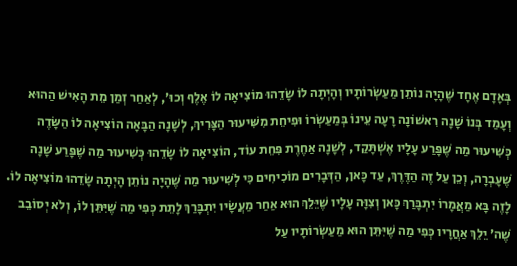בְּאָדָם אֶחָד שֶׁהָיָה נוֹתֵן מַעַשְׂרוֹתָיו וְהָיְתָה לוֹ שָׂדֵהוּ מוֹצִיאָה לוֹ אֶלֶף וְכוּ׳, לְאַחַר זְמַן מֵת הָאִישׁ הַהוּא וְעָמַד בְּנוֹ שָׁנָה רִאשׁוֹנָה רָעָה עֵינוֹ בְּמַעַשְׂרוֹ וּפִיחֵת מִשִּׁיעוּר הַצָּרִיךְ, לְשָׁנָה הַבָּאָה הוֹצִיאָה לוֹ הַשָּׂדֶה כְּשִׁיעוּר מַה שֶׁפָּרַע עָלָיו אֶשְׁתָּקַד, לְשָׁנָה אַחֶרֶת פִּחֵת עוֹד, הוֹצִיאָה לוֹ שָׂדֵהוּ כְּשִׁיעוּר מַה שֶׁפָּרַע שָׁנָה שֶׁעָבְרָה, וְכֵן עַל זֶה הַדֶּרֶךְ, עַד כָּאן, הַדְּבָרִים מוֹכִיחִים כִּי לְשִׁיעוּר מַה שֶׁהָיָה נוֹתֵן הָיְתָה שָׂדֵהוּ מוֹצִיאָה לוֹ. לָזֶה בָּא מַאֲמָרוֹ יִתְבָּרַךְ כָּאן וְצִוָּה עָלָיו שֶׁיֵּלֵךְ הוּא אַחַר מַעֲשָׂיו יִתְבָּרַךְ לָתֵת כְּפִי מַה שֶׁיִּתֵּן לוֹ, וְלֹא יְסוֹבֵב שֶׁה׳ יֵלֵךְ אַחֲרָיו כְּפִי מַה שֶׁיִּתֵּן הוּא מַעַשְׂרוֹתָיו עַל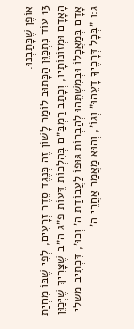אוֹפֶן שֶׁכָּתַבְנוּ.
13 עוֹד נִתְכַּוֵּן הַכָּתוּב לוֹמַר לָשׁוֹן זֶה כְּנֶגֶד סֵדֶר זְרָעִים, לְפִי שֶׁבּוֹ מִחְיַת הָאָדָם וּמְזוֹנוֹתָיו, וְכָתַב רַמְבַּ״ם בְּהִלְכוֹת דֵּעוֹת פ״ג ה״ב שֶׁצָּרִיךְ שֶׁיְּכַוֵּן אָדָם בְּמַאֲכָלוֹ וּבְמִשְׁתֵּהוּ לְהַבְרוֹת גּוּפוֹ לַעֲבוֹדַת ה׳ וְכוּ׳, דִּכְתִיב משלי ג:ו ״בְּכָל דְּרָכֶיךָ דָעֵהוּ״ וְגוֹ׳, וְהוּא מַאֲמַר אַחֲרֵי ה׳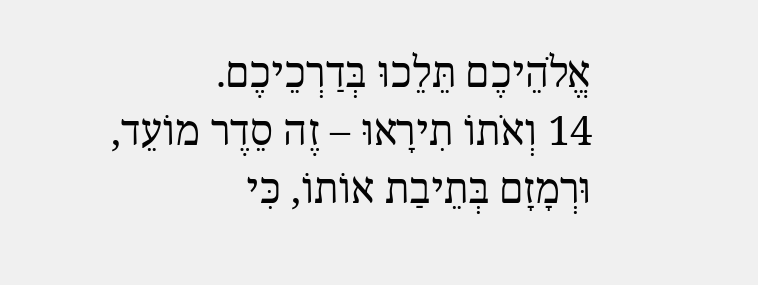אֱלֹהֵיכֶם תֵּלֵכוּ בְּדַרְכֵיכֶם.
14 וְאֹתוֹ תִירָאוּ – זֶה סֵדֶר מוֹעֵד, וּרְמָזָם בְּתֵיבַת אוֹתוֹ, כִּי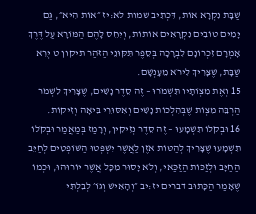שַׁבָּת נִקְרָא אוֹת, דִּכְתִיב שמות לא:יז ״אוֹת הִיא״, גַּם יָמִים טוֹבִים נִקְרָאִים אוֹתוֹת, וְיִחֵס לָהֶם הַמּוֹרָא עַל דֶּרֶךְ אָמְרָם זִכְרוֹנָם לִבְרָכָה בְּסֵפֶר תִּקּוּנֵי הַזֹּהַר תיקון ט יְרֵא שַׁבָּת, שֶׁצָּרִיךְ לִירֹא מֵעָנְשָׁם.
15 וְאֶת מִצְוֹתָיו תִּשְׁמֹרוּ – זֶה סֵדֶר נָשִׁים, שֶׁצָּרִיךְ לִשְׁמֹר הַרְבֵּה מִצְוֹת שֶׁבְּהִלְכוֹת נָשִׁים וְאִסּוּרֵי בִּיאָה וְזִיקוֹת.
16 וּבְקֹלוֹ תִשְׁמָעוּ – זֶה סֵדֶר נְזִיקִין, וְרָמַז בְּמַאֲמַר וּבְקֹלוֹ תִשְׁמָעוּ שֶׁצָּרִיךְ לְהַטּוֹת אֹזֶן לַאֲשֶׁר יִשְׁפְּטוּ הַשּׁוֹפְטִים לְחַיֵּב הַחַיָּב וּלְזַכּוֹת הַזַּכַּאי, וְלֹא יָסוּר מִכָּל אֲשֶׁר יוֹרוּהוּ, וּכְמוֹ שֶׁאָמַר הַכָּתוּב דברים יז:יב ״וְהָאִישׁ וְגוֹ׳ לְבִלְתִּי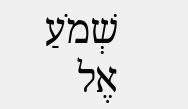שְׁמֹעַ אֶל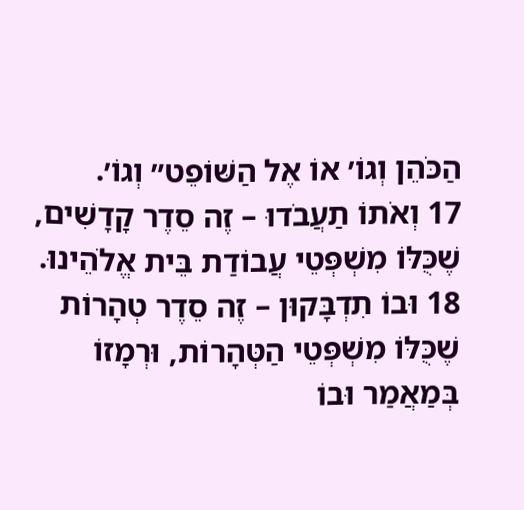הַכֹּהֵן וְגוֹ׳ אוֹ אֶל הַשּׁוֹפֵט״ וְגוֹ׳.
17 וְאֹתוֹ תַעֲבֹדוּ – זֶה סֵדֶר קָדָשִׁים, שֶׁכֻּלּוֹ מִשְׁפְּטֵי עֲבוֹדַת בֵּית אֱלֹהֵינוּ.
18 וּבוֹ תִדְבָּקוּן – זֶה סֵדֶר טְהָרוֹת שֶׁכֻּלּוֹ מִשְׁפְּטֵי הַטְּהָרוֹת, וּרְמָזוֹ בְּמַאֲמַר וּבוֹ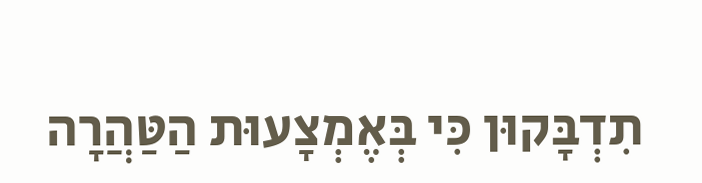תִדְבָּקוּן כִּי בְּאֶמְצָעוּת הַטַּהֲרָה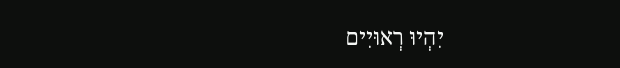יִהְיוּ רְאוּיִים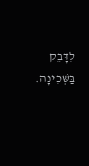לִדָּבֵק בַּשְּׁכִינָה.